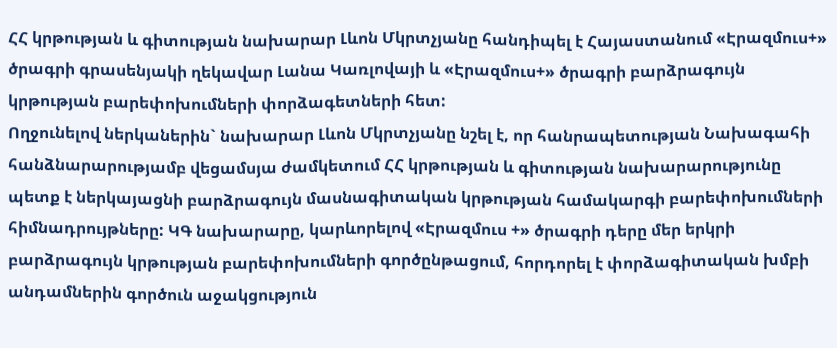ՀՀ կրթության և գիտության նախարար Լևոն Մկրտչյանը հանդիպել է Հայաստանում «Էրազմուս+» ծրագրի գրասենյակի ղեկավար Լանա Կառլովայի և «Էրազմուս+» ծրագրի բարձրագույն կրթության բարեփոխումների փորձագետների հետ:
Ողջունելով ներկաներին` նախարար Լևոն Մկրտչյանը նշել է, որ հանրապետության Նախագահի հանձնարարությամբ վեցամսյա ժամկետում ՀՀ կրթության և գիտության նախարարությունը պետք է ներկայացնի բարձրագույն մասնագիտական կրթության համակարգի բարեփոխումների հիմնադրույթները: ԿԳ նախարարը, կարևորելով «Էրազմուս +» ծրագրի դերը մեր երկրի բարձրագույն կրթության բարեփոխումների գործընթացում, հորդորել է փորձագիտական խմբի անդամներին գործուն աջակցություն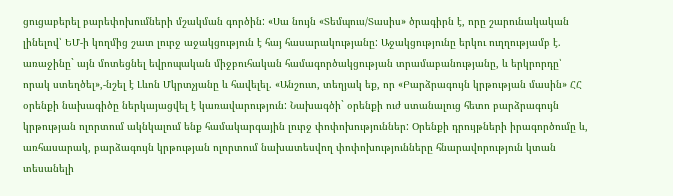ցուցաբերել բարեփոխումների մշակման գործին: «Սա նույն «Տեմպուս/Տասիս» ծրագիրն է, որը շարունակական լինելով՝ ԵՄ-ի կողմից շատ լուրջ աջակցություն է հայ հասարակությանը: Աջակցությունը երկու ուղղությամբ է. առաջինը` այն մոտեցնել եվրոպական միջբուհական համագործակցության տրամաբանությանը, և երկրորդը՝ որակ ստեղծել»,-նշել է Լևոն Մկրտչյանը և հավելել. «Անշուտ, տեղյակ եք, որ «Բարձրագույն կրթության մասին» ՀՀ օրենքի նախագիծը ներկայացվել է կառավարություն: Նախագծի` օրենքի ուժ ստանալուց հետո բարձրագույն կրթության ոլորտում ակնկալում ենք համակարգային լուրջ փոփոխություններ: Օրենքի դրույթների իրագործումը և, առհասարակ, բարձագույն կրթության ոլորտում նախատեսվող փոփոխությունները հնարավորություն կտան տեսանելի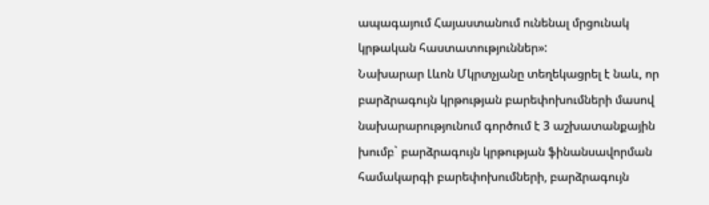ապագայում Հայաստանում ունենալ մրցունակ կրթական հաստատություններ»:
Նախարար Լևոն Մկրտչյանը տեղեկացրել է նաև, որ բարձրագույն կրթության բարեփոխումների մասով նախարարությունում գործում է 3 աշխատանքային խումբ` բարձրագույն կրթության ֆինանսավորման համակարգի բարեփոխումների, բարձրագույն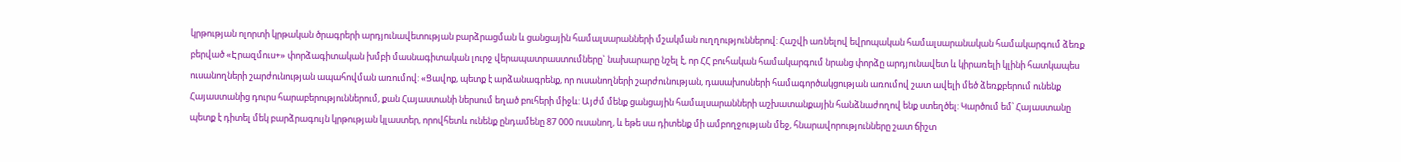կրթության ոլորտի կրթական ծրագրերի արդյունավետության բարձրացման և ցանցային համալսարանների մշակման ուղղություններով: Հաշվի առնելով եվրոպական համալսարանական համակարգում ձեռք բերված «Էրազմուս+» փորձագիտական խմբի մասնագիտական լուրջ վերապատրաստումները` նախարարը նշել է, որ ՀՀ բուհական համակարգում նրանց փորձը արդյունավետ և կիրառելի կլինի հատկապես ուսանողների շարժունության ապահովման առումով: «Ցավոք, պետք է արձանագրենք, որ ուսանողների շարժունության, դասախոսների համագործակցության առումով շատ ավելի մեծ ձեռքբերում ունենք Հայաստանից դուրս հարաբերություններում, քան Հայաստանի ներսում եղած բուհերի միջև: Այժմ մենք ցանցային համալսարանների աշխատանքային հանձնաժողով ենք ստեղծել: Կարծում եմ՝ Հայաստանը պետք է դիտել մեկ բարձրագույն կրթության կլաստեր, որովհետև ունենք ընդամենը 87 000 ուսանող, և եթե սա դիտենք մի ամբողջության մեջ, հնարավորությունները շատ ճիշտ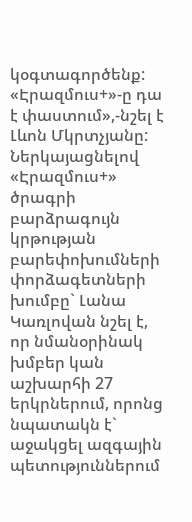կօգտագործենք: «Էրազմուս+»-ը դա է փաստում»,-նշել է Լևոն Մկրտչյանը:
Ներկայացնելով «Էրազմուս+» ծրագրի բարձրագույն կրթության բարեփոխումների փորձագետների խումբը` Լանա Կառլովան նշել է, որ նմանօրինակ խմբեր կան աշխարհի 27 երկրներում, որոնց նպատակն է` աջակցել ազգային պետություններում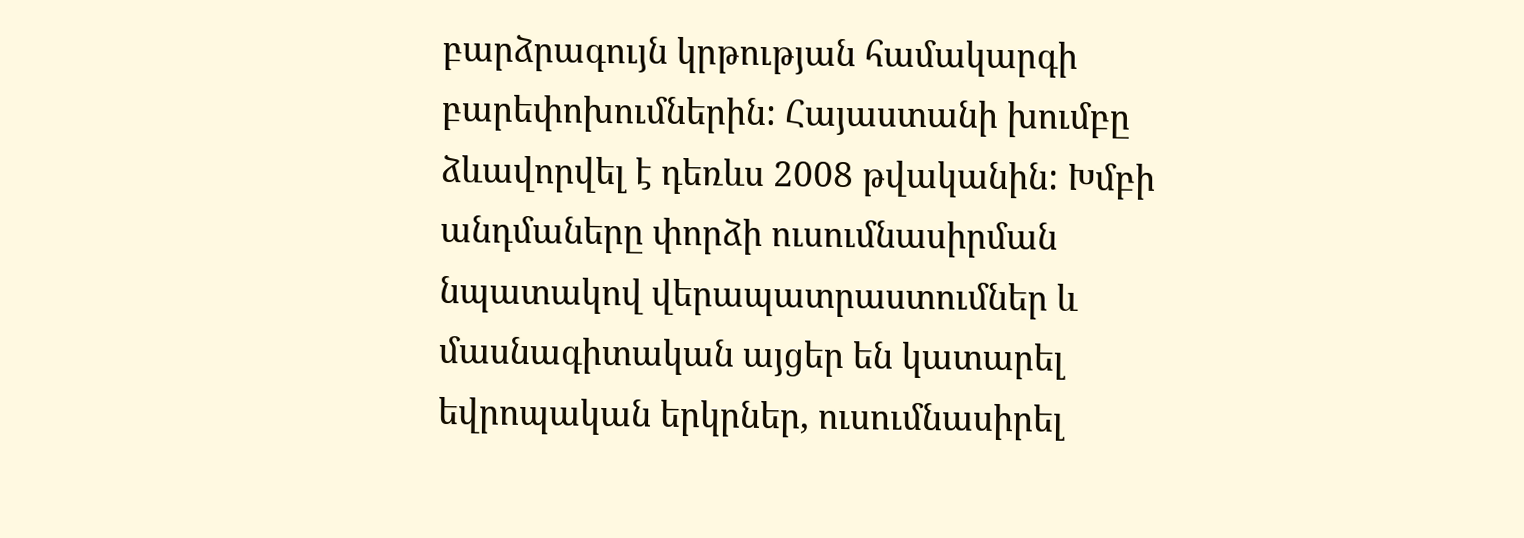բարձրագույն կրթության համակարգի բարեփոխումներին: Հայաստանի խումբը ձևավորվել է դեռևս 2008 թվականին: Խմբի անդմաները փորձի ուսումնասիրման նպատակով վերապատրաստումներ և մասնագիտական այցեր են կատարել եվրոպական երկրներ, ուսումնասիրել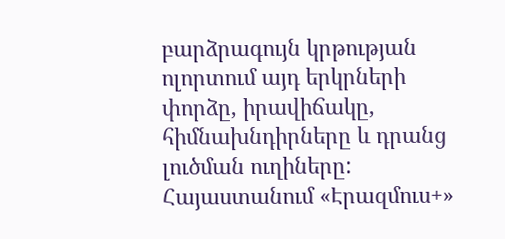բարձրագույն կրթության ոլորտում այդ երկրների փորձը, իրավիճակը, հիմնախնդիրները և դրանց լուծման ուղիները: Հայաստանում «Էրազմուս+»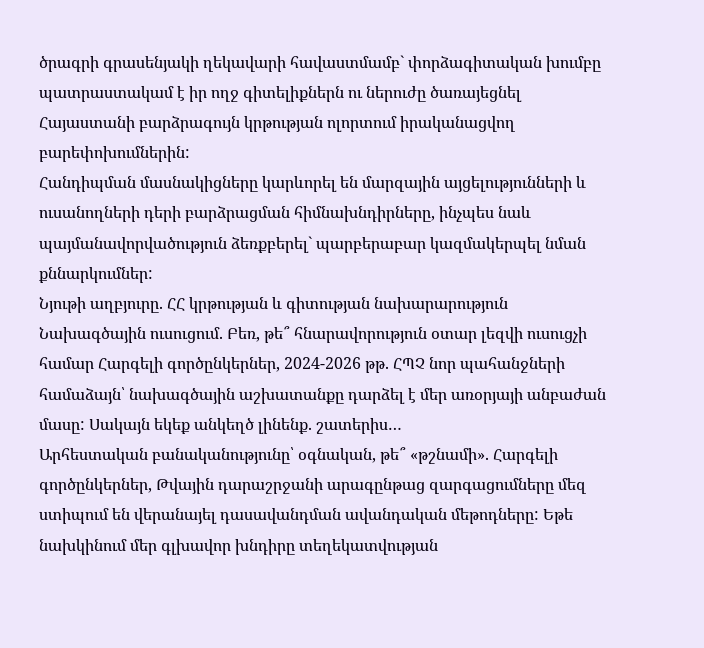ծրագրի գրասենյակի ղեկավարի հավաստմամբ` փորձագիտական խումբը պատրաստակամ է իր ողջ գիտելիքներն ու ներուժը ծառայեցնել Հայաստանի բարձրագույն կրթության ոլորտում իրականացվող բարեփոխումներին:
Հանդիպման մասնակիցները կարևորել են մարզային այցելությունների և ուսանողների դերի բարձրացման հիմնախնդիրները, ինչպես նաև պայմանավորվածություն ձեռքբերել` պարբերաբար կազմակերպել նման քննարկումներ:
Նյութի աղբյուրը. ՀՀ կրթության և գիտության նախարարություն
Նախագծային ուսուցում. Բեռ, թե՞ հնարավորություն օտար լեզվի ուսուցչի համար Հարգելի գործընկերներ, 2024-2026 թթ. ՀՊՉ նոր պահանջների համաձայն՝ նախագծային աշխատանքը դարձել է մեր առօրյայի անբաժան մասը: Սակայն եկեք անկեղծ լինենք. շատերիս…
Արհեստական բանականությունը՝ օգնական, թե՞ «թշնամի». Հարգելի գործընկերներ, Թվային դարաշրջանի արագընթաց զարգացումները մեզ ստիպում են վերանայել դասավանդման ավանդական մեթոդները: Եթե նախկինում մեր գլխավոր խնդիրը տեղեկատվության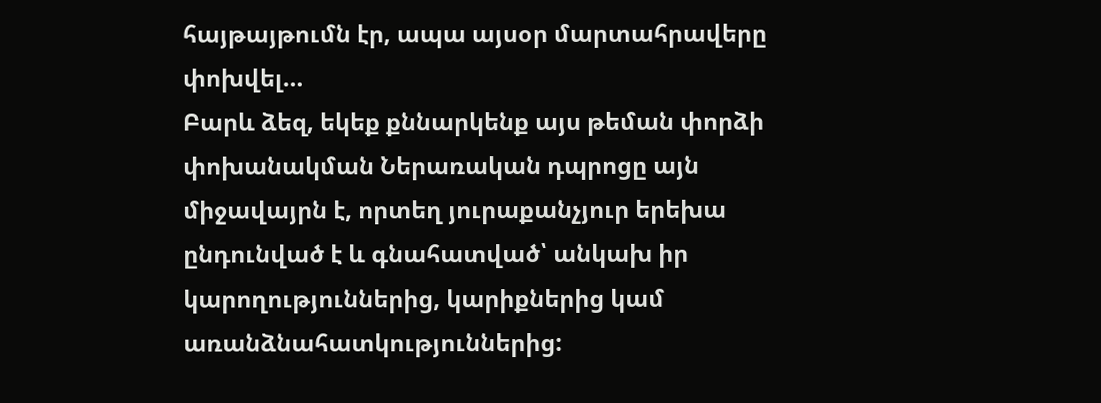հայթայթումն էր, ապա այսօր մարտահրավերը փոխվել…
Բարև ձեզ, եկեք քննարկենք այս թեման փորձի փոխանակման Ներառական դպրոցը այն միջավայրն է, որտեղ յուրաքանչյուր երեխա ընդունված է և գնահատված՝ անկախ իր կարողություններից, կարիքներից կամ առանձնահատկություններից: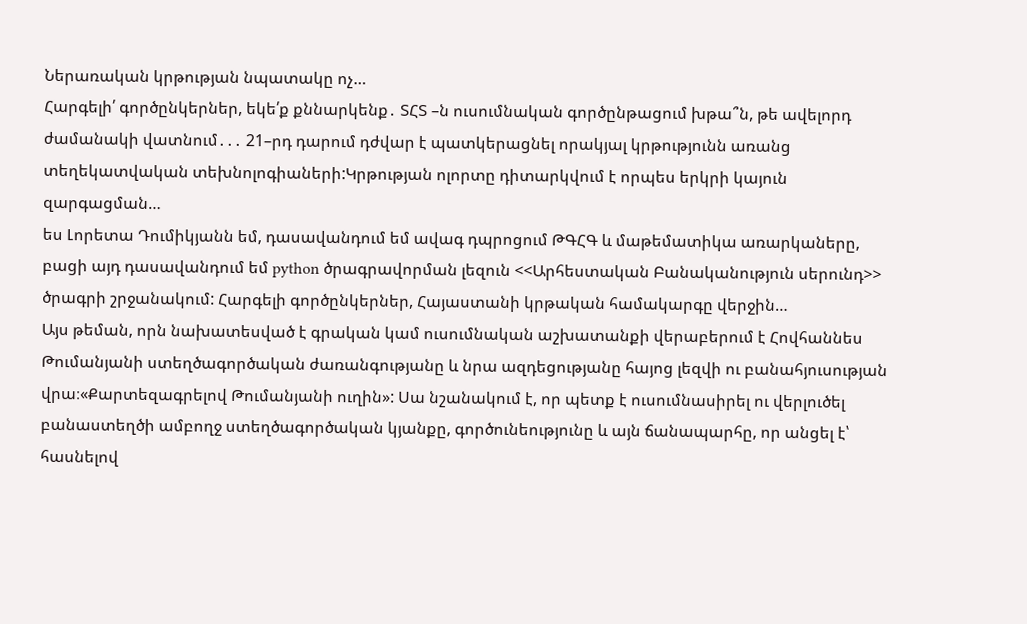Ներառական կրթության նպատակը ոչ…
Հարգելի՛ գործընկերներ, եկե՛ք քննարկենք․ ՏՀՏ –ն ուսումնական գործընթացում խթա՞ն, թե ավելորդ ժամանակի վատնում․․․ 21–րդ դարում դժվար է պատկերացնել որակյալ կրթությունն առանց տեղեկատվական տեխնոլոգիաների:Կրթության ոլորտը դիտարկվում է որպես երկրի կայուն զարգացման…
ես Լորետա Դումիկյանն եմ, դասավանդում եմ ավագ դպրոցում ԹԳՀԳ և մաթեմատիկա առարկաները, բացի այդ դասավանդում եմ python ծրագրավորման լեզուն <<Արհեստական Բանականություն սերունդ>> ծրագրի շրջանակում: Հարգելի գործընկերներ, Հայաստանի կրթական համակարգը վերջին…
Այս թեման, որն նախատեսված է գրական կամ ուսումնական աշխատանքի վերաբերում է Հովհաննես Թումանյանի ստեղծագործական ժառանգությանը և նրա ազդեցությանը հայոց լեզվի ու բանահյուսության վրա։«Քարտեզագրելով Թումանյանի ուղին»: Սա նշանակում է, որ պետք է ուսումնասիրել ու վերլուծել բանաստեղծի ամբողջ ստեղծագործական կյանքը, գործունեությունը և այն ճանապարհը, որ անցել է՝ հասնելով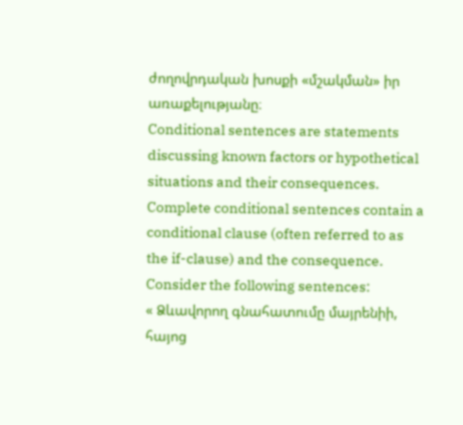ժողովրդական խոսքի «մշակման» իր առաքելությանը։
Conditional sentences are statements discussing known factors or hypothetical situations and their consequences. Complete conditional sentences contain a conditional clause (often referred to as the if-clause) and the consequence. Consider the following sentences:
« Ձևավորող գնահատումը մայրենիի, հայոց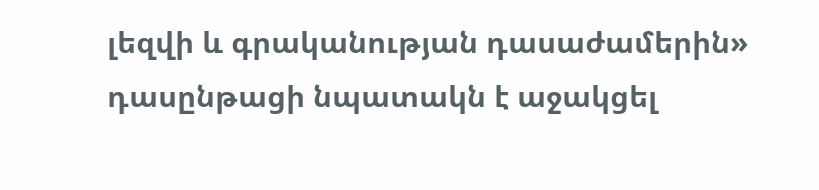լեզվի և գրականության դասաժամերին» դասընթացի նպատակն է աջակցել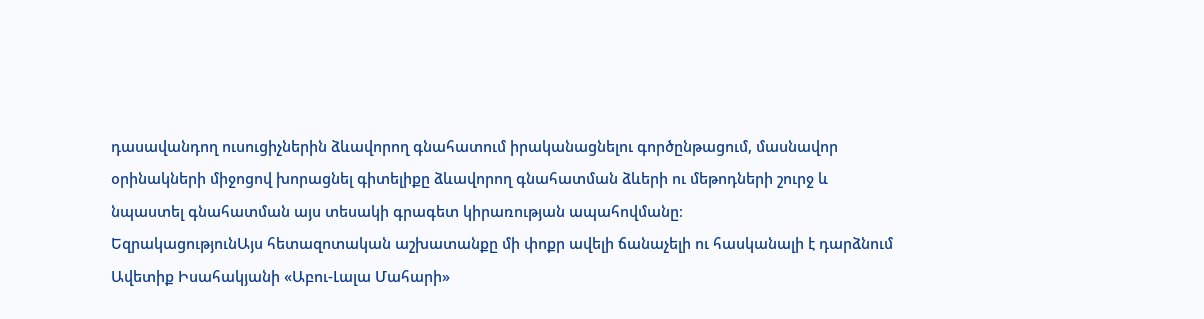դասավանդող ուսուցիչներին ձևավորող գնահատում իրականացնելու գործընթացում, մասնավոր օրինակների միջոցով խորացնել գիտելիքը ձևավորող գնահատման ձևերի ու մեթոդների շուրջ և նպաստել գնահատման այս տեսակի գրագետ կիրառության ապահովմանը։
ԵզրակացությունԱյս հետազոտական աշխատանքը մի փոքր ավելի ճանաչելի ու հասկանալի է դարձնում Ավետիք Իսահակյանի «Աբու-Լալա Մահարի»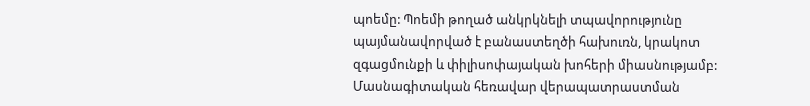պոեմը: Պոեմի թողած անկրկնելի տպավորությունը պայմանավորված է բանաստեղծի հախուռն, կրակոտ զգացմունքի և փիլիսոփայական խոհերի միասնությամբ:
Մասնագիտական հեռավար վերապատրաստման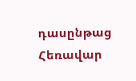դասընթաց
Հեռավար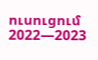ուսուցում 2022—2023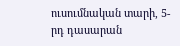ուսումնական տարի, 5-րդ դասարան